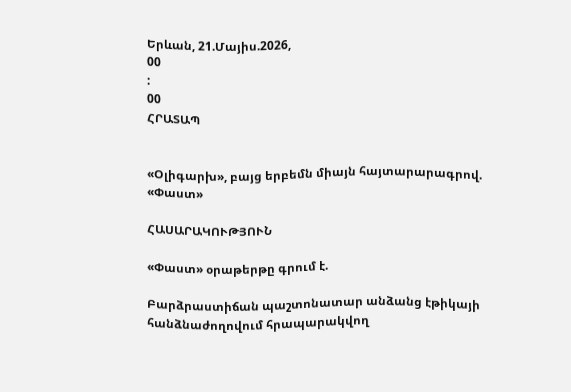Երևան, 21.Մայիս.2026,
00
:
00
ՀՐԱՏԱՊ


«Օլիգարխ», բայց երբեմն միայն հայտարարագրով. «Փաստ»

ՀԱՍԱՐԱԿՈՒԹՅՈՒՆ

«Փաստ» օրաթերթը գրում է.

Բարձրաստիճան պաշտոնատար անձանց էթիկայի հանձնաժողովում հրապարակվող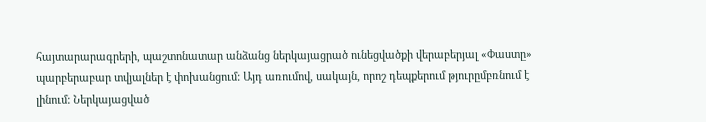հայտարարագրերի, պաշտոնատար անձանց ներկայացրած ունեցվածքի վերաբերյալ «Փաստը» պարբերաբար տվյալներ է փոխանցում: Այդ առումով, սակայն, որոշ դեպքերում թյուրըմբռնում է լինում: Ներկայացված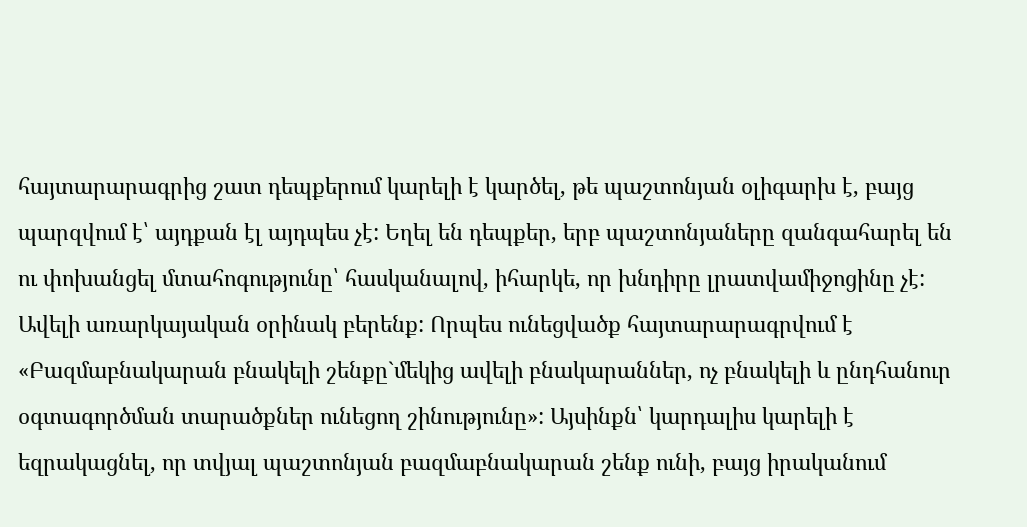հայտարարագրից շատ դեպքերում կարելի է կարծել, թե պաշտոնյան օլիգարխ է, բայց պարզվում է՝ այդքան էլ այդպես չէ: Եղել են դեպքեր, երբ պաշտոնյաները զանգահարել են ու փոխանցել մտահոգությունը՝ հասկանալով, իհարկե, որ խնդիրը լրատվամիջոցինը չէ: Ավելի առարկայական օրինակ բերենք: Որպես ունեցվածք հայտարարագրվում է «Բազմաբնակարան բնակելի շենքը`մեկից ավելի բնակարաններ, ոչ բնակելի և ընդհանուր օգտագործման տարածքներ ունեցող շինությունը»: Այսինքն՝ կարդալիս կարելի է եզրակացնել, որ տվյալ պաշտոնյան բազմաբնակարան շենք ունի, բայց իրականում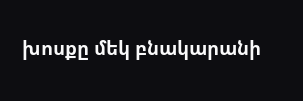խոսքը մեկ բնակարանի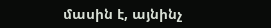մասին է, այնինչ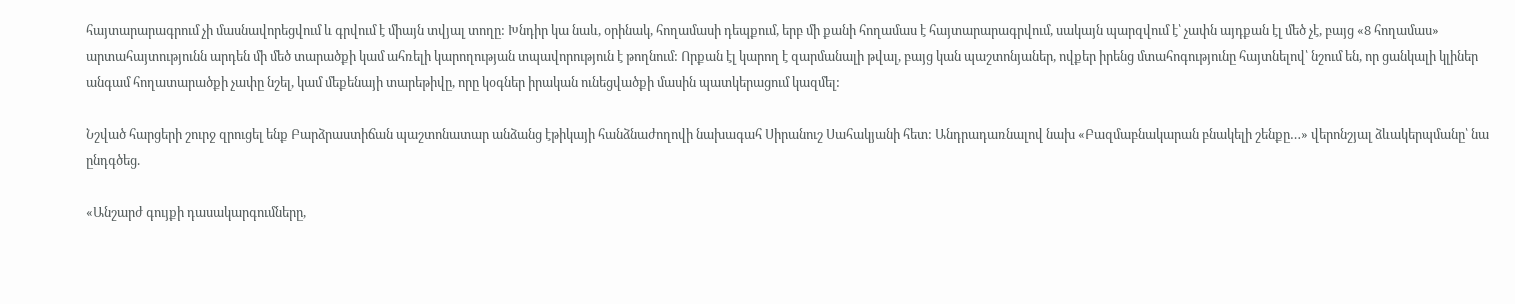հայտարարագրում չի մասնավորեցվում և գրվում է միայն տվյալ տողը: Խնդիր կա նաև, օրինակ, հողամասի դեպքում, երբ մի քանի հողամաս է հայտարարագրվում, սակայն պարզվում է՝ չափն այդքան էլ մեծ չէ, բայց «8 հողամաս» արտահայտությունն արդեն մի մեծ տարածքի կամ ահռելի կարողության տպավորություն է թողնում: Որքան էլ կարող է զարմանալի թվալ, բայց կան պաշտոնյաներ, ովքեր իրենց մտահոգությունը հայտնելով՝ նշում են, որ ցանկալի կլիներ անգամ հողատարածքի չափը նշել, կամ մեքենայի տարեթիվը, որը կօգներ իրական ունեցվածքի մասին պատկերացում կազմել:

Նշված հարցերի շուրջ զրուցել ենք Բարձրաստիճան պաշտոնատար անձանց էթիկայի հանձնաժողովի նախագահ Սիրանուշ Սահակյանի հետ: Անդրադառնալով նախ «Բազմաբնակարան բնակելի շենքը…» վերոնշյալ ձևակերպմանը՝ նա ընդգծեց.

«Անշարժ գույքի դասակարգումները,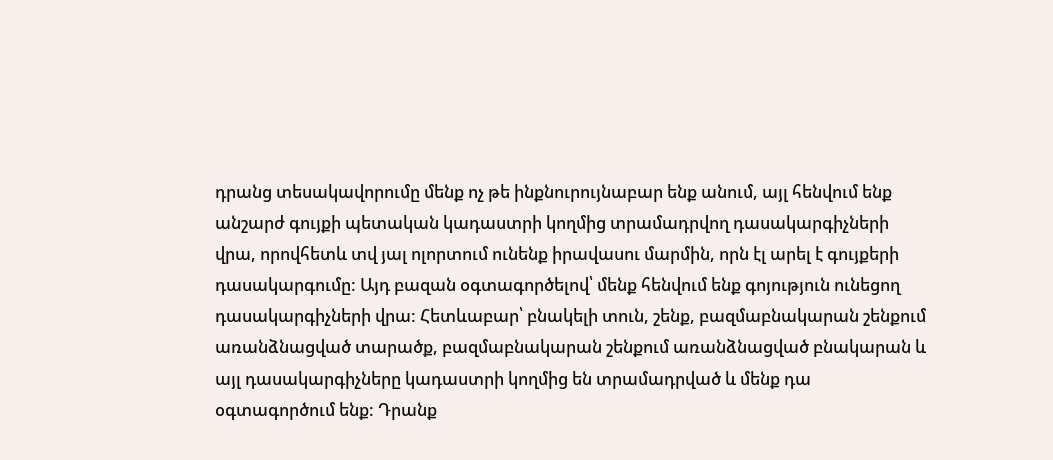դրանց տեսակավորումը մենք ոչ թե ինքնուրույնաբար ենք անում, այլ հենվում ենք անշարժ գույքի պետական կադաստրի կողմից տրամադրվող դասակարգիչների վրա, որովհետև տվ յալ ոլորտում ունենք իրավասու մարմին, որն էլ արել է գույքերի դասակարգումը: Այդ բազան օգտագործելով՝ մենք հենվում ենք գոյություն ունեցող դասակարգիչների վրա: Հետևաբար՝ բնակելի տուն, շենք, բազմաբնակարան շենքում առանձնացված տարածք, բազմաբնակարան շենքում առանձնացված բնակարան և այլ դասակարգիչները կադաստրի կողմից են տրամադրված և մենք դա օգտագործում ենք: Դրանք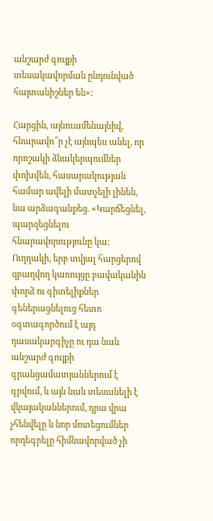անշարժ գույքի տեսակավորման ընդունված հայտանիշներ են»:

Հարցին, այնուամենայնիվ, հնարավո՞ր չէ այնպես անել, որ որոշակի ձևակերպումներ փոխվեն, հասարակության համար ավելի մատչելի լինեն, նա արձագանքեց. «Կարճեցնել, պարզեցնելու հնարավորությունը կա: Ուղղակի, երբ տվյալ հարցերով զբաղվող կառույցը բավականին փորձ ու գիտելիքներ գեներացնելուց հետո օգտագործում է այդ դասակարգիչը ու դա նաև անշարժ գույքի գրանցամատյաններում է գրվում, և այն նաև տեսանելի է վկայականներում, դրա վրա չհենվելը և նոր մոտեցումներ որդեգրելը հիմնավորված չի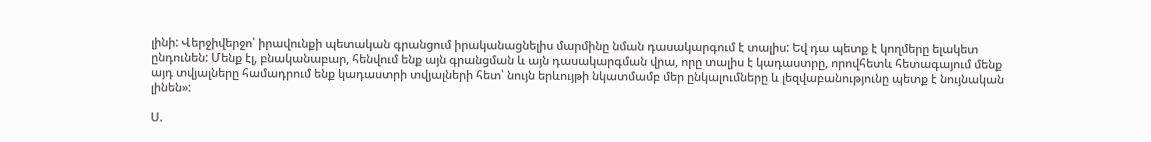լինի: Վերջիվերջո՝ իրավունքի պետական գրանցում իրականացնելիս մարմինը նման դասակարգում է տալիս: Եվ դա պետք է կողմերը ելակետ ընդունեն: Մենք էլ, բնականաբար, հենվում ենք այն գրանցման և այն դասակարգման վրա, որը տալիս է կադաստրը, որովհետև հետագայում մենք այդ տվյալները համադրում ենք կադաստրի տվյալների հետ՝ նույն երևույթի նկատմամբ մեր ընկալումները և լեզվաբանությունը պետք է նույնական լինեն»:

Ս.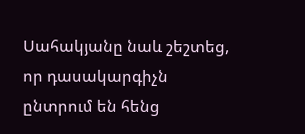Սահակյանը նաև շեշտեց, որ դասակարգիչն ընտրում են հենց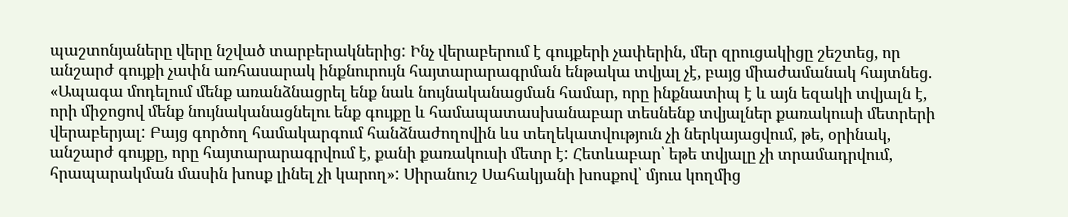պաշտոնյաները վերը նշված տարբերակներից: Ինչ վերաբերում է գույքերի չափերին, մեր զրուցակիցը շեշտեց, որ անշարժ գույքի չափն առհասարակ ինքնուրույն հայտարարագրման ենթակա տվյալ չէ, բայց միաժամանակ հայտնեց. «Ապագա մոդելում մենք առանձնացրել ենք նաև նույնականացման համար, որը ինքնատիպ է և այն եզակի տվյալն է, որի միջոցով մենք նույնականացնելու ենք գույքը և համապատասխանաբար տեսնենք տվյալներ քառակուսի մետրերի վերաբերյալ: Բայց գործող համակարգում հանձնաժողովին ևս տեղեկատվություն չի ներկայացվում, թե, օրինակ, անշարժ գույքը, որը հայտարարագրվում է, քանի քառակուսի մետր է: Հետևաբար՝ եթե տվյալը չի տրամադրվում, հրապարակման մասին խոսք լինել չի կարող»: Սիրանուշ Սահակյանի խոսքով՝ մյուս կողմից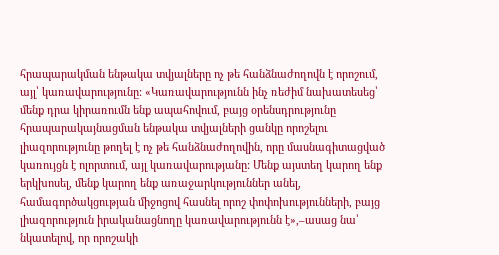հրապարակման ենթակա տվյալները ոչ թե հանձնաժողովն է որոշում, այլ՝ կառավարությունը: «Կառավարությունն ինչ ռեժիմ նախատեսեց՝ մենք դրա կիրառումն ենք ապահովում, բայց օրենսդրությունը հրապարակայնացման ենթակա տվյալների ցանկը որոշելու լիազորությունը թողել է ոչ թե հանձնաժողովին, որը մասնագիտացված կառույցն է ոլորտում, այլ կառավարությանը: Մենք այստեղ կարող ենք երկխոսել, մենք կարող ենք առաջարկություններ անել, համագործակցության միջոցով հասնել որոշ փոփոխությունների, բայց լիազորություն իրականացնողը կառավարությունն է»,–ասաց նա՝ նկատելով, որ որոշակի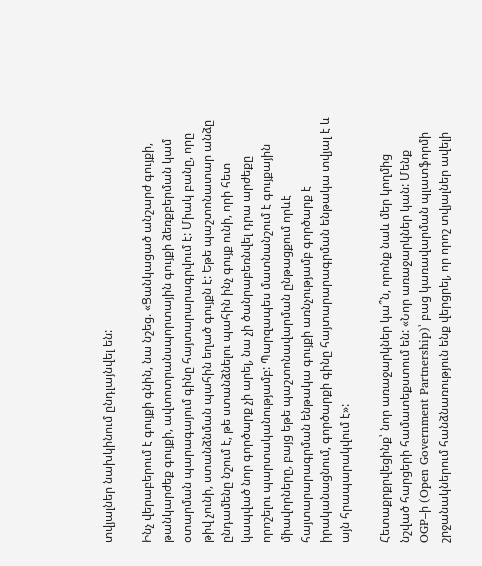տվյալներ նախկինում ընդլայնվել են:

Ինչ վերաբերում է գույքի գնին, նա նշեց. «Ցանկացած անշարժ գույքի, թանկարժեք գույքի, ավտոտրանսպորտային գույքի ձեռքբերման կամ օտարման պարագայում գինը հայտարարագրվում է: Միակ բանը, որը թիվ չունի, ստանձնման պահին եղած գույքն է: Եթե պաշտոնատար անձը ընդամենը նշում է, թե ստանձնելու պահին ինչ գույք ունի, որի հետ կապված նոր գործարք չի արել, նա չի ծանրաբեռնվել դրա արժեքը որոշելու պարտականությամբ: Պարզապես մատնանշում է գույքային միավորները, բայց եթե պաշտոնավարման ընթացքում որևէ հայտարարագրման ենթակա գույքի առնչությամբ գործարք է իրականացնում, գործարքի գինը հայտարարագրման ենթակա տվյալ է և այն հրապարակվում է»:

Հետաքրքրվեցինք՝ նոր առաջարկներ կա՞ն, որոնք նաև մեր կողմից նշված հարցերի համատեքստում են: «Նոր առաջարկներ կան: Մենք OGP–ի (Open Government Partnership)՝ բաց կառավարման պլատֆորմի շրջանակներում հանձնառություն ենք վերցրել, որ որոշ տվյալներ ավելի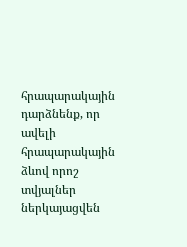հրապարակային դարձնենք, որ ավելի հրապարակային ձևով որոշ տվյալներ ներկայացվեն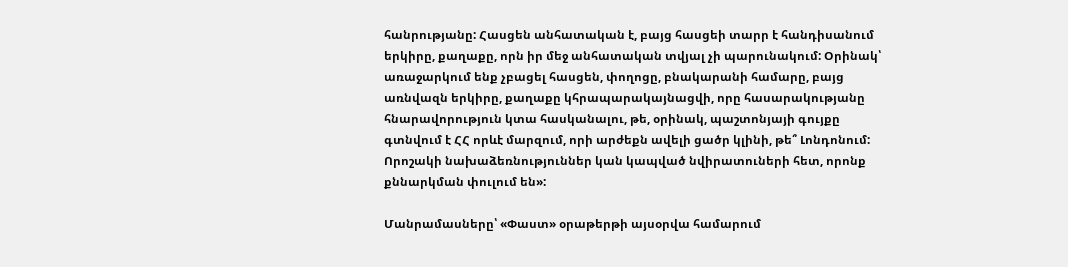հանրությանը: Հասցեն անհատական է, բայց հասցեի տարր է հանդիսանում երկիրը, քաղաքը, որն իր մեջ անհատական տվյալ չի պարունակում: Օրինակ՝ առաջարկում ենք չբացել հասցեն, փողոցը, բնակարանի համարը, բայց առնվազն երկիրը, քաղաքը կհրապարակայնացվի, որը հասարակությանը հնարավորություն կտա հասկանալու, թե, օրինակ, պաշտոնյայի գույքը գտնվում է ՀՀ որևէ մարզում, որի արժեքն ավելի ցածր կլինի, թե՞ Լոնդոնում: Որոշակի նախաձեռնություններ կան կապված նվիրատուների հետ, որոնք քննարկման փուլում են»:

Մանրամասները՝ «Փաստ» օրաթերթի այսօրվա համարում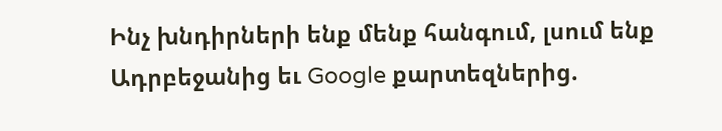Ինչ խնդիրների ենք մենք հանգում, լսում ենք Ադրբեջանից եւ Google քարտեզներից.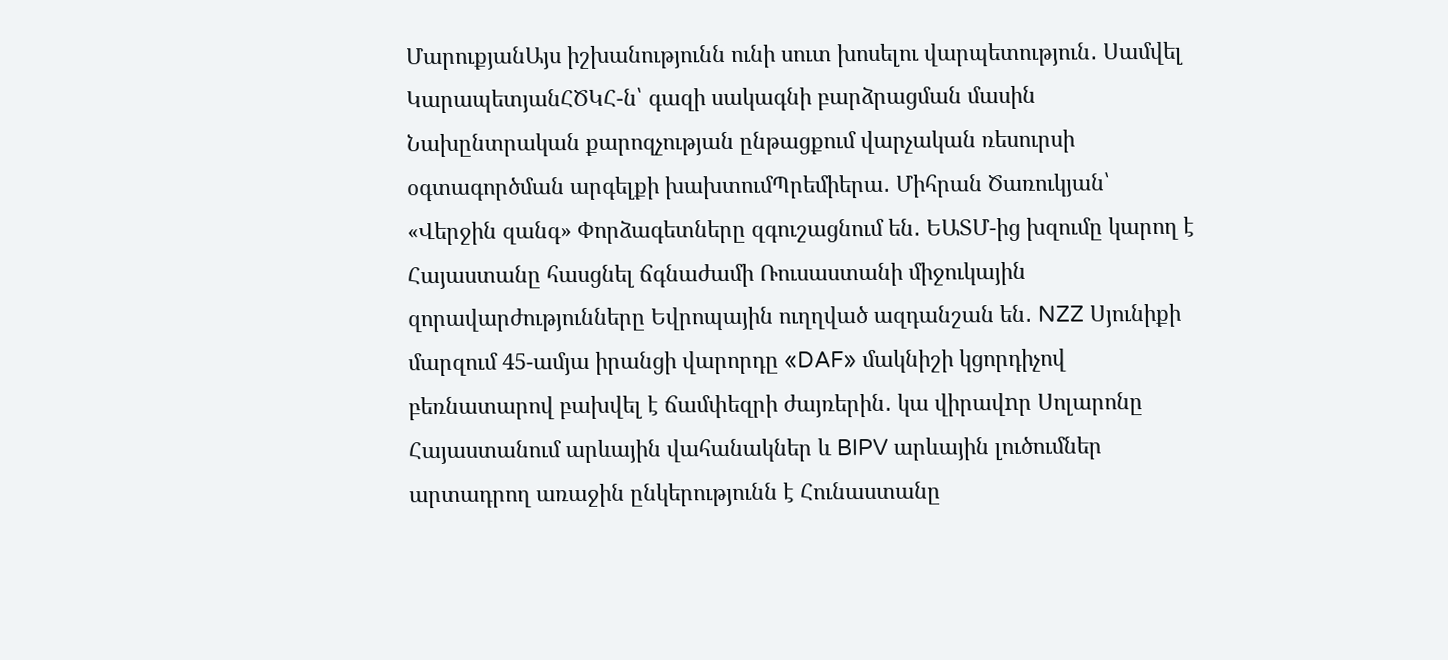ՄարուքյանԱյս իշխանությունն ունի սուտ խոսելու վարպետություն․ Սամվել ԿարապետյանՀԾԿՀ-ն՝ գազի սակագնի բարձրացման մասին Նախընտրական քարոզչության ընթացքում վարչական ռեսուրսի օգտագործման արգելքի խախտումՊրեմիերա․ Միհրան Ծառուկյան՝ «Վերջին զանգ» Փորձագետները զգուշացնում են․ ԵԱՏՄ-ից խզումը կարող է Հայաստանը հասցնել ճգնաժամի Ռուսաստանի միջուկային զորավարժությունները Եվրոպային ուղղված ազդանշան են․ NZZ Սյունիքի մարզում 45-ամյա իրանցի վարորդը «DAF» մակնիշի կցորդիչով բեռնատարով բախվել է ճամփեզրի ժայռերին․ կա վիրավnր Սոլարոնը Հայաստանում արևային վահանակներ և BIPV արևային լուծումներ արտադրող առաջին ընկերությունն է Հունաստանը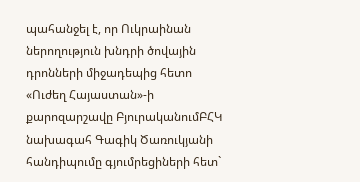պահանջել է, որ Ուկրաինան ներողություն խնդրի ծովային դրոնների միջադեպից հետո «Ուժեղ Հայաստան»-ի քարոզարշավը ԲյուրականումԲՀԿ նախագահ Գագիկ Ծառուկյանի հանդիպումը գյումրեցիների հետ`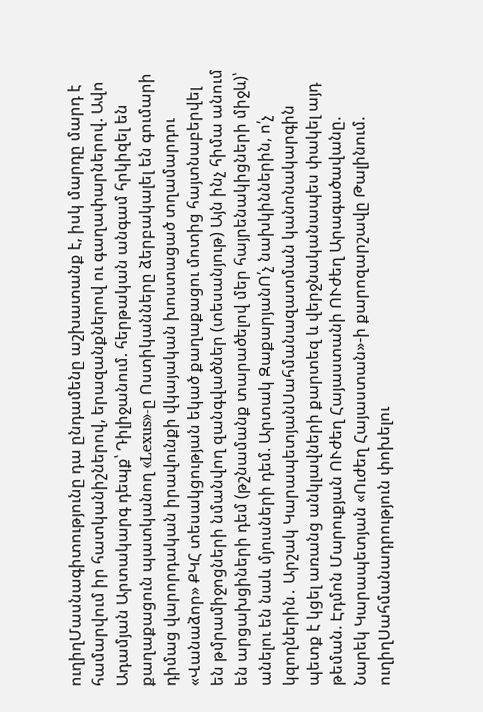ուղիղՄասնագիտությունը դա ընդամենը աշխատանք է, իսկ մարդը մարդ է համարվում իր հատկանիշներով, երազանքներով ու գաղափարներով. Ավո Ադամյան Արտակարգ դեպք՝ Դիլիջանում. հերթական անգամ հրկիզել են քաղաքացուն պատկանող «Lexus»-ը Ոստիկանները ձերբակալել են գումարի դիմաց վարորդական իրավունքի վկայական խոստացած տղամարդու «Վանաձոր» ՔԿՀ տեսակցության եկած քաղաքացու մոտից հայտնաբերվել են թմրամիջոցների նմանվող զանգվածներ (տեսանյութ) Այն ինչ հիմա անում են արցախցիների դեմ (թշնամանք տարածելով մեր հայրենակիցների միջև)՝ անելու են նաև մյուսների դեմ. Արտակ ԶաքարյանՈ՛չ նախկիններին, ո՛չ կզողներին․ Արշակ ԿարապետյանՍահմանազատման կանոնակարգին պետք է կցել առանց անկլավների քարտեզ և վերջնականապես փակել այդ թեման. Էդմոն Մարուքյան ՈՒժեղ Հայաստանի ՈՒժեղ Արագածավանը. Նարեկ Կարապետյան «Ուժեղ Հայաստան»-ի քարոզարշավը Թալինում. ուղիղՍահմանադրություն փոխելու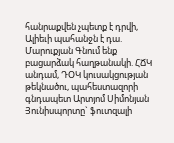հանրաքվեն չպետք է դրվի, Ալիեւի պահանջն է դա. Մարուքյան Գնում ենք բացարձակ հաղթանակի. ՀՃԿ անդամ, ԴՕԿ կուսակցության թեկնածու, պահեստազորի գնդապետ Արտյոմ Սիմոնյան Յունիսպորտը` ֆուտզալի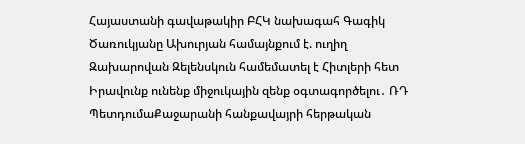Հայաստանի գավաթակիր ԲՀԿ նախագահ Գագիկ Ծառուկյանը Ախուրյան համայնքում է. ուղիղ Զախարովան Զելենսկուն համեմատել է Հիտլերի հետ Իրավունք ունենք միջուկային զենք օգտագործելու․ ՌԴ ՊետդումաՔաջարանի հանքավայրի հերթական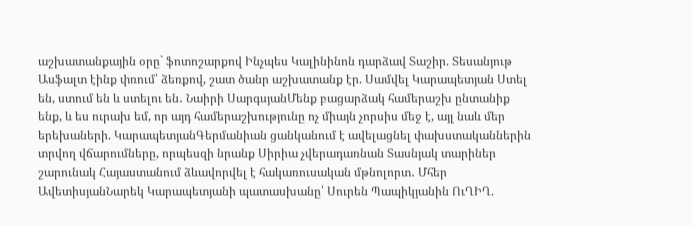աշխատանքային օրը` ֆոտոշարքով Ինչպես Կալինինոն դարձավ Տաշիր. Տեսանյութ Ասֆալտ էինք փռում՝ ձեռքով, շատ ծանր աշխատանք էր. Սամվել Կարապետյան Ստել են, ստում են և ստելու են․ Նաիրի ՍարգսյանՄենք բացարձակ համերաշխ ընտանիք ենք, և ես ուրախ եմ, որ այդ համերաշխությունը ոչ միայն չորսիս մեջ է, այլ նաև մեր երեխաների. ԿարապետյանԳերմանիան ցանկանում է ավելացնել փախստականներին տրվող վճարումները, որպեսզի նրանք Սիրիա չվերադառնան Տասնյակ տարիներ շարունակ Հայաստանում ձևավորվել է հակառուսական մթնոլորտ․ Մհեր ԱվետիսյանՆարեկ Կարապետյանի պատասխանը՝ Սուրեն Պապիկյանին ՈւՂԻՂ.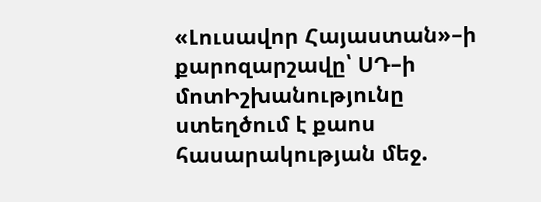«Լուսավոր Հայաստան»–ի քարոզարշավը՝ ՍԴ–ի մոտԻշխանությունը ստեղծում է քաոս հասարակության մեջ.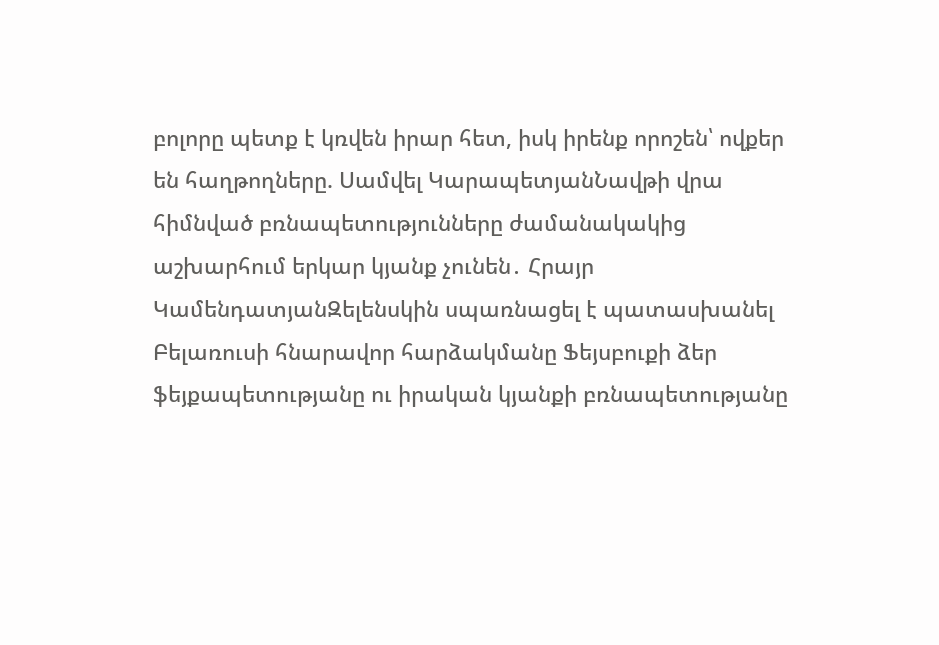բոլորը պետք է կռվեն իրար հետ, իսկ իրենք որոշեն՝ ովքեր են հաղթողները. Սամվել ԿարապետյանՆավթի վրա հիմնված բռնապետությունները ժամանակակից աշխարհում երկար կյանք չունեն․ Հրայր ԿամենդատյանԶելենսկին սպառնացել է պատասխանել Բելառուսի հնարավոր հարձակմանը Ֆեյսբուքի ձեր ֆեյքապետությանը ու իրական կյանքի բռնապետությանը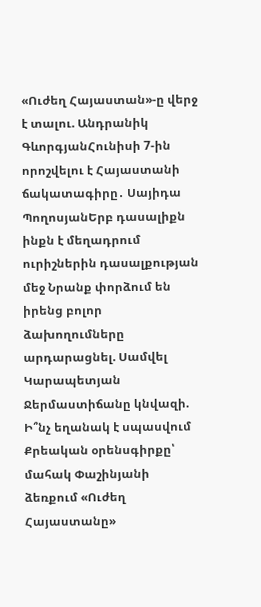«Ուժեղ Հայաստան»-ը վերջ է տալու. Անդրանիկ ԳևորգյանՀունիսի 7-ին որոշվելու է Հայաստանի ճակատագիրը․ Սայիդա ՊողոսյանԵրբ դասալիքն ինքն է մեղադրում ուրիշներին դասալքության մեջ Նրանք փորձում են իրենց բոլոր ձախողումները արդարացնել. Սամվել Կարապետյան Ջերմաստիճանը կնվազի. Ի՞նչ եղանակ է սպասվում Քրեական օրենսգիրքը՝ մահակ Փաշինյանի ձեռքում «Ուժեղ Հայաստանը»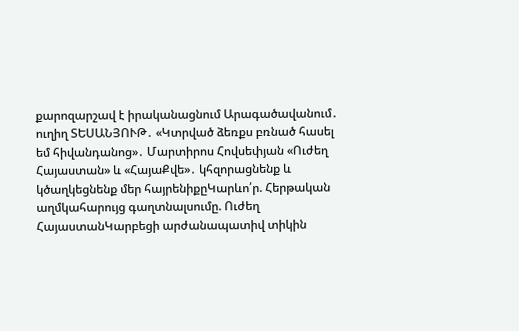քարոզարշավ է իրականացնում Արագածավանում․ ուղիղ ՏԵՍԱՆՅՈՒԹ․ «Կտրված ձեռքս բռնած հասել եմ հիվանդանոց»․ Մարտիրոս Հովսեփյան «Ուժեղ Հայաստան» և «ՀայաՔվե»․ կհզորացնենք և կծաղկեցնենք մեր հայրենիքըԿարևո՛ր. Հերթական աղմկահարույց գաղտնալսումը. Ուժեղ ՀայաստանԿարբեցի արժանապատիվ տիկին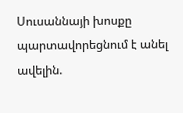Սուսաննայի խոսքը պարտավորեցնում է անել ավելին.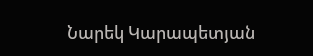Նարեկ Կարապետյան